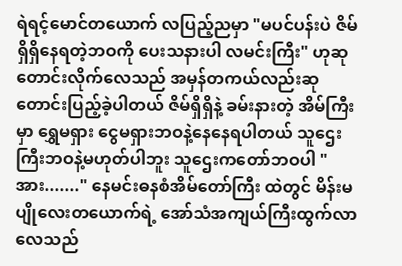ရဲရင့်မောင်တယောက် လပြည့်ညမှာ "မပင်ပန်းပဲ ဇိမ်ရှိရှိနေရတဲ့ဘဝကို ပေးသနားပါ လမင်းကြီး" ဟုဆုတောင်းလိုက်လေသည် အမှန်တကယ်လည်းဆုတောင်းပြည့်ခဲ့ပါတယ် ဇိမ်ရှိရှိနဲ့ ခမ်းနားတဲ့ အိမ်ကြီးမှာ ရွှေမရှား ငွေမရှားဘဝနဲ့နေနေရပါတယ် သူဌေးကြီးဘဝနဲ့မဟုတ်ပါဘူး သူဌေးကတော်ဘဝပါ " အား......." နေမင်းဓနစံအိမ်တော်ကြီး ထဲတွင် မိန်းမပျိုလေးတယောက်ရဲ့ အော်သံအကျယ်ကြီးထွက်လာလေသည်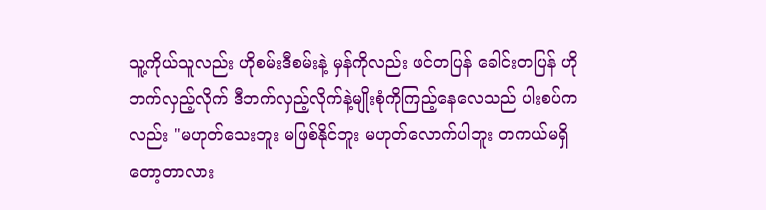သူ့ကိုယ်သူလည်း ဟိုစမ်းဒီစမ်းနဲ့ မှန်ကိုလည်း ဖင်တပြန် ခေါင်းတပြန် ဟိုဘက်လှည့်လိုက် ဒီဘက်လှည့်လိုက်နဲ့မျိုးစုံကိုကြည့်နေလေသည် ပါးစပ်ကလည်း "မဟုတ်သေးဘူး မဖြစ်နိုင်ဘူး မဟုတ်လောက်ပါဘူး တကယ်မရှိတော့တာလား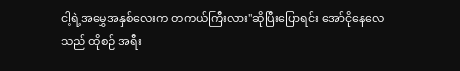ငါ့ရဲ့အမွှေအနှစ်လေးက တကယ်ကြီးလား"ဆိုပြီးပြောရင်း အော်ငိုနေလေသည် ထိုစဉ် အရီး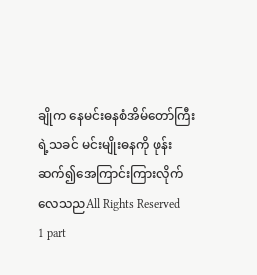ချိုက နေမင်းဓနစံအိမ်တော်ကြီး ရဲ့သခင် မင်းမျိုးဓနကို ဖုန်းဆက်၍အေကြာင်းကြားလိုက်လေသညAll Rights Reserved
1 part